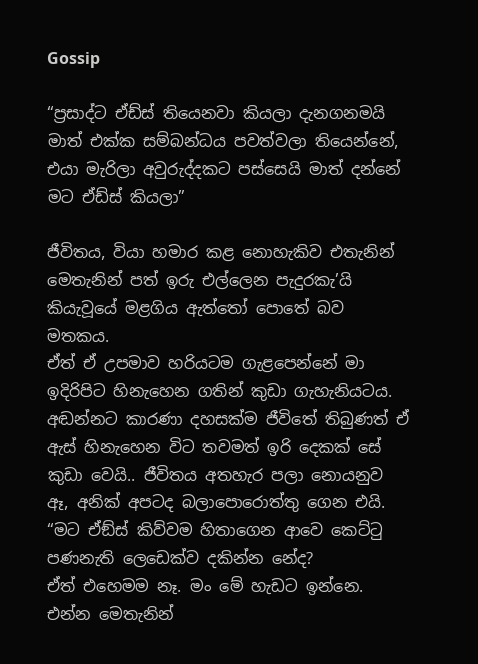Gossip

“ප්‍රසාද්ට ඒඩ්ස් තියෙනවා කියලා දැනගනමයි මාත් එක්ක සම්බන්ධය පවත්වලා තියෙන්නේ, එයා මැරිලා අවුරුද්දකට පස්සෙයි මාත් දන්නේ මට ඒඩ්ස් කියලා”

ජීවිතය, වියා හමාර කළ නොහැකිව එතැනින් මෙතැනින් පත් ඉරු එල්ලෙන පැදුරකැ’යි කියැවූයේ මළගිය ඇත්තෝ පොතේ බව මතකය.
ඒත් ඒ උපමාව හරියටම ගැළපෙන්නේ මා ඉදිරිපිට හිනැහෙන ගතින් කුඩා ගැහැනියටය. අඬන්නට කාරණා දහසක්ම ජීවිතේ තිබුණත් ඒ ඇස් හිනැහෙන විට තවමත් ඉරි දෙකක් සේ කුඩා වෙයි.. ජීවිතය අතහැර පලා නොයනුව ඈ, අනික් අපටද බලාපොරොත්තු ගෙන එයි.
“මට ඒඞ්ස් කිව්වම හිතාගෙන ආවෙ කෙට්ටු පණනැති ලෙඩෙක්ව දකින්න නේද?
ඒත් එහෙමම නෑ. මං මේ හැඩට ඉන්නෙ. එන්න මෙතැනින්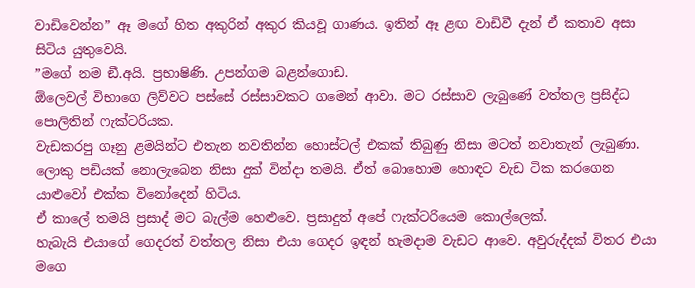වාඩිවෙන්න” ඈ මගේ හිත අකුරින් අකුර කියවූ ගාණය. ඉතින් ඈ ළඟ වාඩිවී දැන් ඒ කතාව අසා සිටිය යුතුවෙයි.
”මගේ නම ඞී.අයි. ප්‍රභාෂිණි. උපන්ගම බළන්ගොඩ.
ඕලෙවල් විභාගෙ ලිව්වට පස්සේ රස්සාවකට ගමෙන් ආවා. මට රස්සාව ලැබුණේ වත්තල ප්‍රසිද්ධ පොලිතින් ෆැක්ටරියක.
වැඩකරපු ගෑනු ළමයින්ට එතැන නවතින්න හොස්ටල් එකක් තිබුණු නිසා මටත් නවාතැන් ලැබුණා.
ලොකු පඩියක් නොලැබෙන නිසා දුක් වින්දා තමයි. ඒත් බොහොම හොඳට වැඩ ටික කරගෙන යාළුවෝ එක්ක විනෝදෙන් හිටිය.
ඒ කාලේ තමයි ප්‍රසාද් මට බැල්ම හෙළුවෙ. ප්‍රසාදුත් අපේ ෆැක්ටරියෙම කොල්ලෙක්.
හැබැයි එයාගේ ගෙදරත් වත්තල නිසා එයා ගෙදර ඉඳන් හැමදාම වැඩට ආවෙ. අවුරුද්දක් විතර එයා මගෙ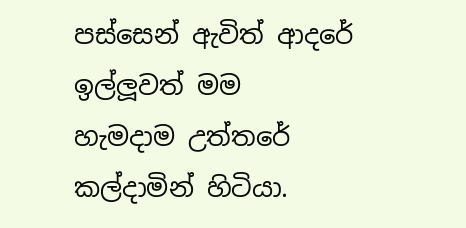පස්සෙන් ඇවිත් ආදරේ ඉල්ලූවත් මම හැමදාම උත්තරේ කල්දාමින් හිටියා.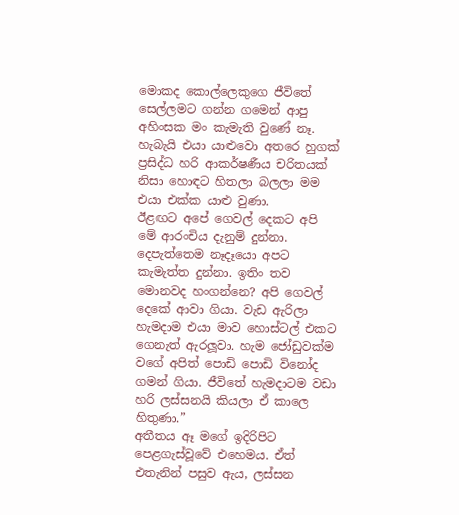මොකද කොල්ලෙකුගෙ ජීවිතේ සෙල්ලමට ගන්න ගමෙන් ආපු අහිංසක මං කැමැති වුණේ නෑ.
හැබැයි එයා යාළුවො අතරෙ හුගක් ප්‍රසිද්ධ හරි ආකර්ෂණීය චරිතයක් නිසා හොඳට හිතලා බලලා මම එයා එක්ක යාළු වුණා.
ඊළඟට අපේ ගෙවල් දෙකට අපි මේ ආරංචිය දැනුම් දුන්නා.
දෙපැත්තෙම නෑදෑයො අපට කැමැත්ත දුන්නා. ඉතිං තව මොනවද හංගන්නෙ? අපි ගෙවල් දෙකේ ආවා ගියා. වැඩ ඇරිලා හැමදාම එයා මාව හොස්ටල් එකට ගෙනැත් ඇරලූවා. හැම ජෝඩුවක්ම වගේ අපිත් පොඩි පොඩි විනෝද ගමන් ගියා. ජීවිතේ හැමදාටම වඩා හරි ලස්සනයි කියලා ඒ කාලෙ හිතුණා.”
අතීතය ඈ මගේ ඉදිරිපිට පෙළගැස්වූවේ එහෙමය. ඒත් එතැනින් පසුව ඇය, ලස්සන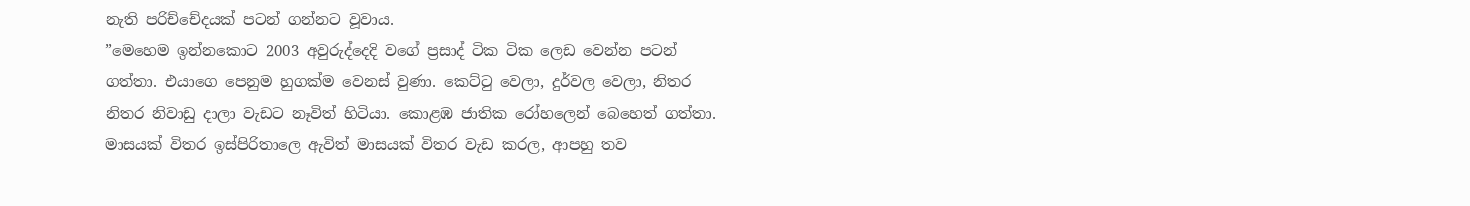නැති පරිච්චේදයක් පටන් ගන්නට වූවාය.
”මෙහෙම ඉන්නකොට 2003 අවුරුද්දෙදි වගේ ප්‍රසාද් ටික ටික ලෙඩ වෙන්න පටන් ගත්තා. එයාගෙ පෙනුම හුගක්ම වෙනස් වුණා. කෙට්ටු වෙලා, දුර්වල වෙලා, නිතර නිතර නිවාඩු දාලා වැඩට නෑවිත් හිටියා. කොළඹ ජාතික රෝහලෙන් බෙහෙත් ගත්තා. මාසයක් විතර ඉස්පිරිතාලෙ ඇවිත් මාසයක් විතර වැඩ කරල, ආපහු තව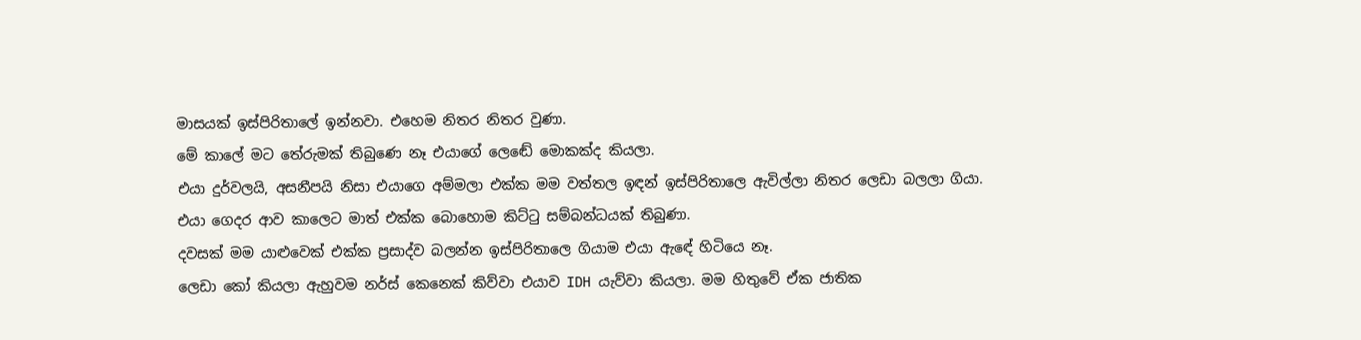මාසයක් ඉස්පිරිතාලේ ඉන්නවා. එහෙම නිතර නිතර වුණා.
මේ කාලේ මට තේරුමක් තිබුණෙ නෑ එයාගේ ලෙඬේ මොකක්ද කියලා.
එයා දුර්වලයි, අසනීපයි නිසා එයාගෙ අම්මලා එක්ක මම වත්තල ඉඳන් ඉස්පිරිතාලෙ ඇවිල්ලා නිතර ලෙඩා බලලා ගියා.
එයා ගෙදර ආව කාලෙට මාත් එක්ක බොහොම කිට්ටු සම්බන්ධයක් තිබුණා.
දවසක් මම යාළුවෙක් එක්ක ප්‍රසාද්ව බලන්න ඉස්පිරිතාලෙ ගියාම එයා ඇඳේ හිටියෙ නෑ.
ලෙඩා කෝ කියලා ඇහුවම නර්ස් කෙනෙක් කිව්වා එයාව IDH යැව්වා කියලා. මම හිතුවේ ඒක ජාතික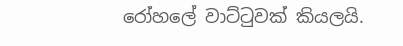රෝහලේ වාට්ටුවක් කියලයි.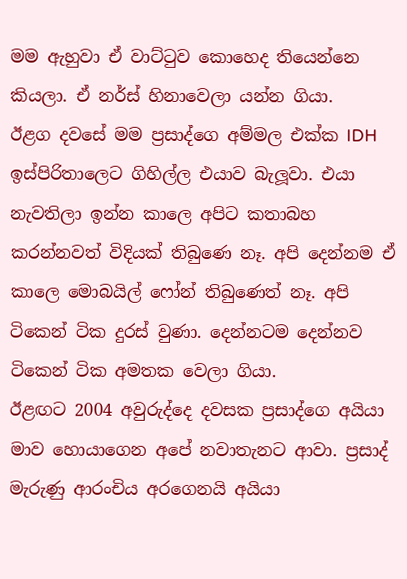මම ඇහුවා ඒ වාට්ටුව කොහෙද තියෙන්නෙ කියලා. ඒ නර්ස් හිනාවෙලා යන්න ගියා.
ඊළග දවසේ මම ප්‍රසාද්ගෙ අම්මල එක්ක IDH ඉස්පිරිතාලෙට ගිහිල්ල එයාව බැලූවා. එයා නැවතිලා ඉන්න කාලෙ අපිට කතාබහ කරන්නවත් විදියක් තිබුණෙ නෑ. අපි දෙන්නම ඒ කාලෙ මොබයිල් ෆෝන් තිබුණෙත් නෑ. අපි ටිකෙන් ටික දුරස් වුණා. දෙන්නටම දෙන්නව ටිකෙන් ටික අමතක වෙලා ගියා.
ඊළඟට 2004 අවුරුද්දෙ දවසක ප්‍රසාද්ගෙ අයියා මාව හොයාගෙන අපේ නවාතැනට ආවා. ප්‍රසාද් මැරුණු ආරංචිය අරගෙනයි අයියා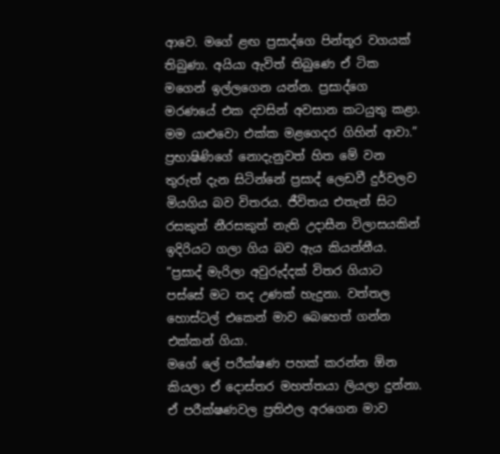ආවෙ. මගේ ළඟ ප්‍රසාද්ගෙ පින්තූර වගයක් තිබුණා. අයියා ඇවිත් තිබුණෙ ඒ ටික මගෙන් ඉල්ලගෙන යන්න. ප්‍රසාද්ගෙ මරණයේ එක දවසින් අවසාන කටයුතු කළා.
මම යාළුවො එක්ක මළගෙදර ගිහින් ආවා.”
ප්‍රභාෂිණිගේ නොදැනුවත් හිත මේ වන තුරුත් දැන සිටින්නේ ප්‍රසාද් ලෙඩවී දුර්වලව මියගිය බව විතරය. ජීවිතය එතැන් සිට රසකුත් නීරසකුත් නැති උදාසීන විලාසයකින් ඉදිරියට ගලා ගිය බව ඇය කියන්නීය.
”ප්‍රසාද් මැරිලා අවුරුද්දක් විතර ගියාට පස්සේ මට තද උණක් හැදුනා. වත්තල හොස්ටල් එකෙන් මාව බෙහෙත් ගන්න එක්කන් ගියා.
මගේ ලේ පරීක්ෂණ පහක් කරන්න ඕන කියලා ඒ දොස්තර මහත්තයා ලියලා දුන්නා. ඒ පරීක්ෂණවල ප්‍රතිඵල අරගෙන මාව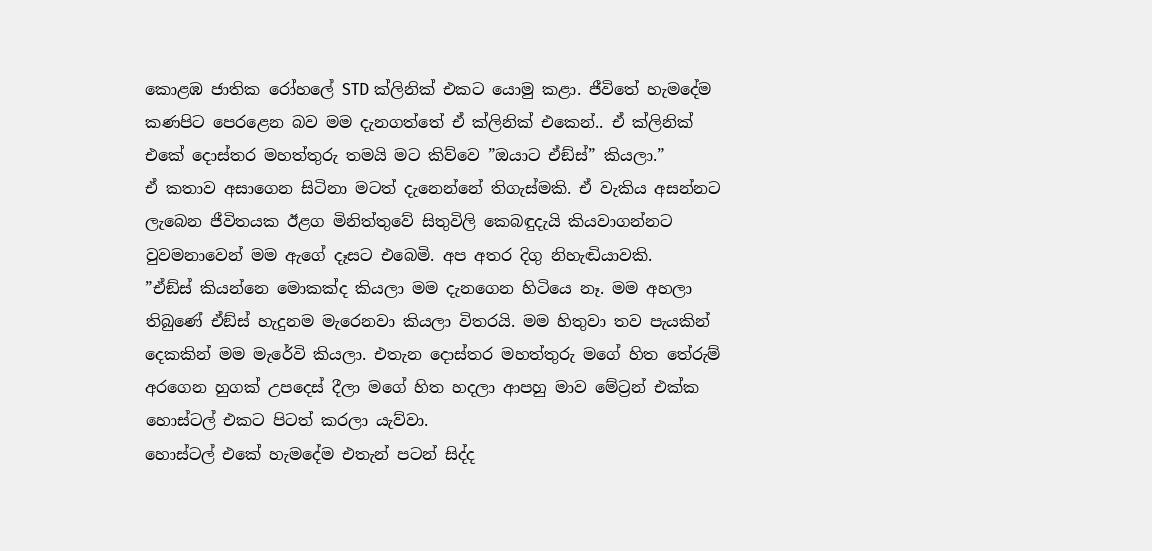කොළඹ ජාතික රෝහලේ STD ක්ලිනික් එකට යොමු කළා. ජීවිතේ හැමදේම කණපිට පෙරළෙන බව මම දැනගත්තේ ඒ ක්ලිනික් එකෙන්.. ඒ ක්ලිනික් එකේ දොස්තර මහත්තුරු තමයි මට කිව්වෙ ”ඔයාට ඒඞ්ස්” කියලා.”
ඒ කතාව අසාගෙන සිටිනා මටත් දැනෙන්නේ තිගැස්මකි. ඒ වැකිය අසන්නට ලැබෙන ජීවිතයක ඊළග මිනිත්තුවේ සිතුවිලි කෙබඳුදැයි කියවාගන්නට වුවමනාවෙන් මම ඇගේ දෑසට එබෙමි. අප අතර දිගු නිහැඬියාවකි.
”ඒඞ්ස් කියන්නෙ මොකක්ද කියලා මම දැනගෙන හිටියෙ නෑ. මම අහලා තිබුණේ ඒඞ්ස් හැදුනම මැරෙනවා කියලා විතරයි. මම හිතුවා තව පැයකින් දෙකකින් මම මැරේවි කියලා. එතැන දොස්තර මහත්තුරු මගේ හිත තේරුම් අරගෙන හුගක් උපදෙස් දීලා මගේ හිත හදලා ආපහු මාව මේට්‍රන් එක්ක හොස්ටල් එකට පිටත් කරලා යැව්වා.
හොස්ටල් එකේ හැමදේම එතැන් පටන් සිද්ද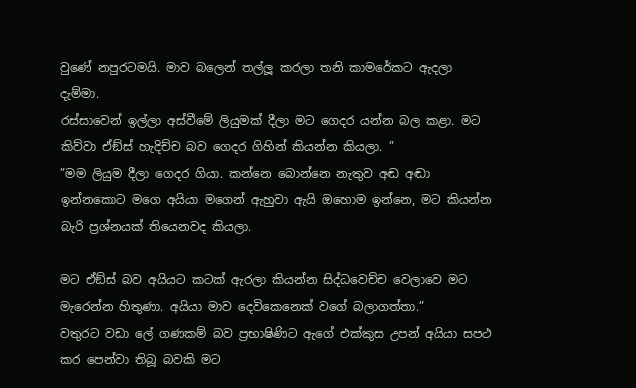වුණේ නපුරටමයි. මාව බලෙන් තල්ලූ කරලා තනි කාමරේකට ඇදලා දැම්මා.
රස්සාවෙන් ඉල්ලා අස්වීමේ ලියුමක් දීලා මට ගෙදර යන්න බල කළා. මට කිව්වා ඒඞ්ස් හැදිච්ච බව ගෙදර ගිහින් කියන්න කියලා. ”
”මම ලියුම දීලා ගෙදර ගියා. කන්නෙ බොන්නෙ නැතුව අඬ අඬා ඉන්නකොට මගෙ අයියා මගෙන් ඇහුවා ඇයි ඔහොම ඉන්නෙ, මට කියන්න බැරි ප්‍රශ්නයක් තියෙනවද කියලා.

මට ඒඞ්ස් බව අයියට කටක් ඇරලා කියන්න සිද්ධවෙච්ච වෙලාවෙ මට මැරෙන්න හිතුණා. අයියා මාව දෙවිකෙනෙක් වගේ බලාගත්තා.”
වතුරට වඩා ලේ ගණකම් බව ප්‍රභාෂිණිට ඇගේ එක්කුස උපන් අයියා සපථ කර පෙන්වා තිබූ බවකි මට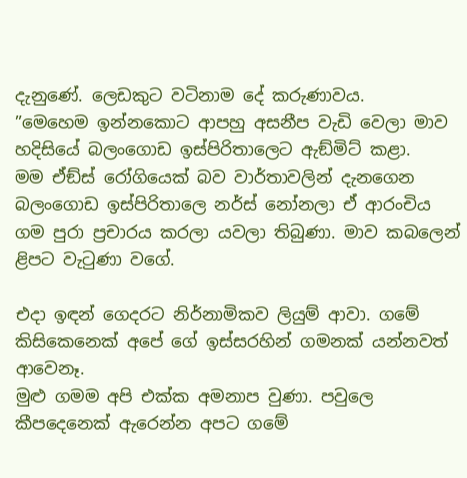දැනුණේ. ලෙඩකුට වටිනාම දේ කරුණාවය.
”මෙහෙම ඉන්නකොට ආපහු අසනීප වැඩි වෙලා මාව හදිසියේ බලංගොඩ ඉස්පිරිතාලෙට ඇඞ්මිට් කළා.
මම ඒඞ්ස් රෝගියෙක් බව වාර්තාවලින් දැනගෙන බලංගොඩ ඉස්පිරිතාලෙ නර්ස් නෝනලා ඒ ආරංචිය ගම පුරා ප්‍රචාරය කරලා යවලා තිබුණා. මාව කබලෙන් ළිපට වැටුණා වගේ.

එදා ඉඳන් ගෙදරට නිර්නාමිකව ලියුම් ආවා. ගමේ කිසිකෙනෙක් අපේ ගේ ඉස්සරහින් ගමනක් යන්නවත් ආවෙනෑ.
මුළු ගමම අපි එක්ක අමනාප වුණා. පවුලෙ කීපදෙනෙක් ඇරෙන්න අපට ගමේ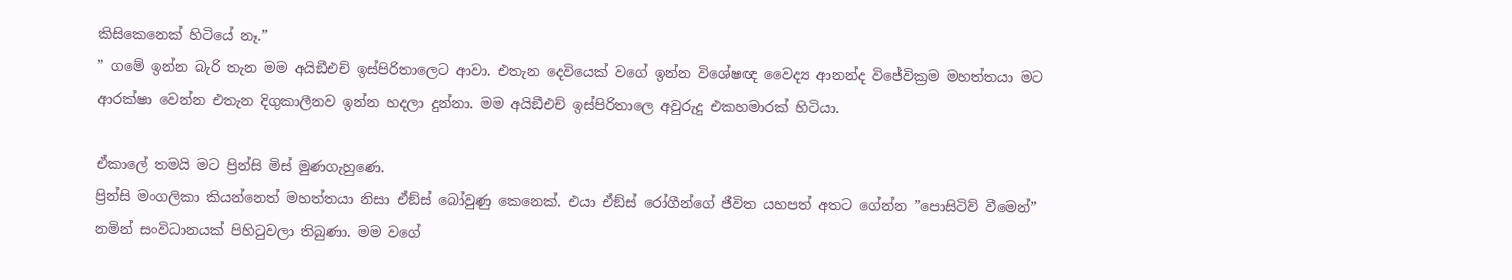කිසිකෙනෙක් හිටියේ නෑ.”
” ගමේ ඉන්න බැරි තැන මම අයිඞීඑච් ඉස්පිරිතාලෙට ආවා. එතැන දෙවියෙක් වගේ ඉන්න විශේෂඥ වෛද්‍ය ආනන්ද විජේවික්‍රම මහත්තයා මට ආරක්ෂා වෙන්න එතැන දිගුකාලීනව ඉන්න හදලා දුන්නා. මම අයිඞීඑච් ඉස්පිරිතාලෙ අවුරුදු එකහමාරක් හිටියා.

ඒකාලේ තමයි මට ප්‍රින්සි මිස් මුණගැහුණෙ.
ප්‍රින්සි මංගලිකා කියන්නෙත් මහත්තයා නිසා ඒඞ්ස් බෝවුණු කෙනෙක්. එයා ඒඞ්ස් රෝගීන්ගේ ජීවිත යහපත් අතට ගේන්න ”පොසිටිව් වීමෙන්” නමින් සංවිධානයක් පිහිටුවලා තිබුණා. මම වගේ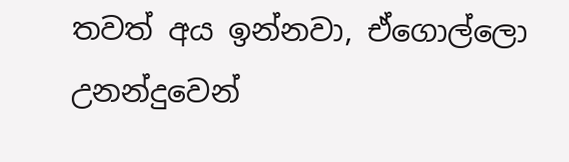තවත් අය ඉන්නවා, ඒගොල්ලො උනන්දුවෙන්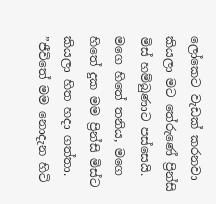ලෝකෙට වැඩක් කරනවා කියලා මට තේරුණේ ප්‍රින්සි මිස් හම්බුණාට පස්සෙයි. මගෙ හිතේ තනිය, මගෙ හිතේ දුක මම ප්‍රින්සි මිස්ට කියලා හිත හදා ගත්තා.
”ජීවිතේ මම නොදැන හිටි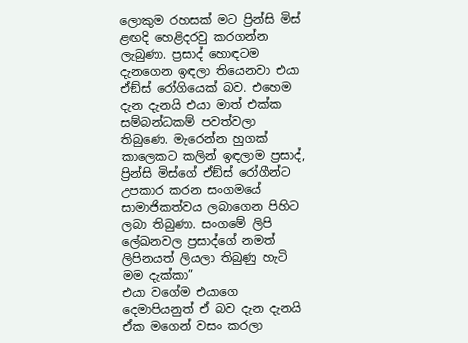ලොකුම රහසක් මට ප්‍රින්සි මිස් ළඟදි හෙළිදරවු කරගන්න ලැබුණා. ප්‍රසාද් හොඳටම දැනගෙන ඉඳලා තියෙනවා එයා ඒඞ්ස් රෝගියෙක් බව. එහෙම දැන දැනයි එයා මාත් එක්ක සම්බන්ධකම් පවත්වලා තිබුණෙ. මැරෙන්න හුගක් කාලෙකට කලින් ඉඳලාම ප්‍රසාද්, ප්‍රින්සි මිස්ගේ ඒඞ්ස් රෝගීන්ට උපකාර කරන සංගමයේ සාමාජිකත්වය ලබාගෙන පිහිට ලබා තිබුණා. සංගමේ ලිපි ලේඛනවල ප්‍රසාද්ගේ නමත් ලිපිනයත් ලියලා තිබුණු හැටි මම දැක්කා”
එයා වගේම එයාගෙ දෙමාපියනුත් ඒ බව දැන දැනයි ඒක මගෙන් වසං කරලා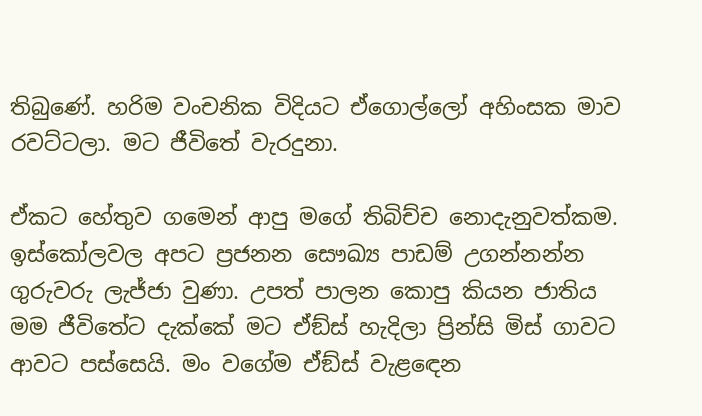තිබුණේ. හරිම වංචනික විදියට ඒගොල්ලෝ අහිංසක මාව රවට්ටලා. මට ජීවිතේ වැරදුනා.

ඒකට හේතුව ගමෙන් ආපු මගේ තිබිච්ච නොදැනුවත්කම. ඉස්කෝලවල අපට ප්‍රජනන සෞඛ්‍ය පාඩම් උගන්නන්න ගුරුවරු ලැජ්ජා වුණා. උපත් පාලන කොපු කියන ජාතිය මම ජීවිතේට දැක්කේ මට ඒඞ්ස් හැදිලා ප්‍රින්සි මිස් ගාවට ආවට පස්සෙයි. මං වගේම ඒඞ්ස් වැළඳෙන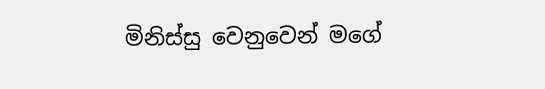මිනිස්සු වෙනුවෙන් මගේ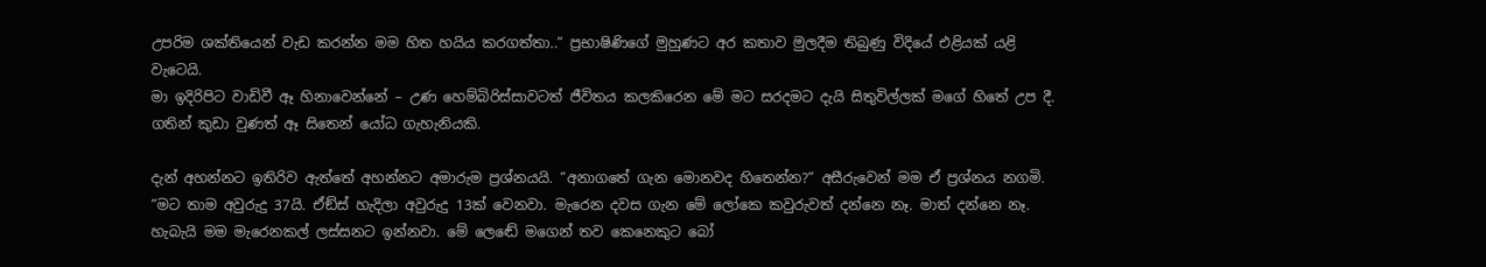උපරිම ශක්තියෙන් වැඩ කරන්න මම හිත හයිය කරගත්තා..” ප්‍රභාෂිණිගේ මුහුණට අර කතාව මුලදීම තිබුණු විදියේ එළියක් යළි වැටෙයි.
මා ඉදිරිපිට වාඩිවී ඈ හිනාවෙන්නේ – උණ හෙම්බිරිස්සාවටත් ජීවිතය කලකිරෙන මේ මට සරදමට දැයි සිතුවිල්ලක් මගේ හිතේ උප දී. ගතින් කුඩා වුණත් ඈ සිතෙන් යෝධ ගැහැනියකි.

දැන් අහන්නට ඉතිරිව ඇත්තේ අහන්නට අමාරුම ප්‍රශ්නයයි. ”අනාගතේ ගැන මොනවද හිතෙන්න?” අසීරුවෙන් මම ඒ ප්‍රශ්නය නගමි.
”මට තාම අවුරුදු 37යි. ඒඞ්ස් හැදිලා අවුරුදු 13ක් වෙනවා. මැරෙන දවස ගැන මේ ලෝකෙ කවුරුවත් දන්නෙ නෑ. මාත් දන්නෙ නෑ. හැබැයි මම මැරෙනකල් ලස්සනට ඉන්නවා. මේ ලෙඬේ මගෙන් තව කෙනෙකුට බෝ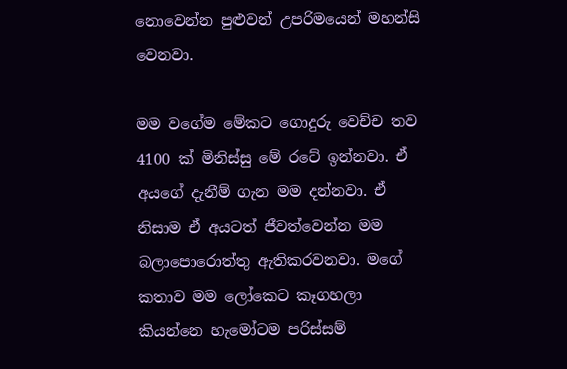නොවෙන්න පුළුවන් උපරිමයෙන් මහන්සි වෙනවා.

මම වගේම මේකට ගොදුරු වෙච්ච තව 4100 ක් මිනිස්සු මේ රටේ ඉන්නවා. ඒ අයගේ දැනීම් ගැන මම දන්නවා. ඒ නිසාම ඒ අයටත් ජීවත්වෙන්න මම බලාපොරොත්තු ඇතිකරවනවා. මගේ කතාව මම ලෝකෙට කෑගහලා කියන්නෙ හැමෝටම පරිස්සම්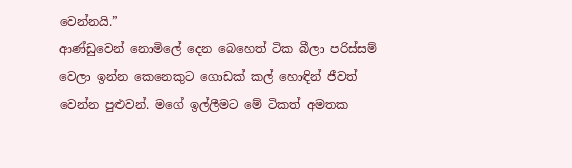වෙන්නයි.”
ආණ්ඩුවෙන් නොමිලේ දෙන බෙහෙත් ටික බීලා පරිස්සම් වෙලා ඉන්න කෙනෙකුට ගොඩක් කල් හොඳින් ජීවත් වෙන්න පුළුවන්. මගේ ඉල්ලීමට මේ ටිකත් අමතක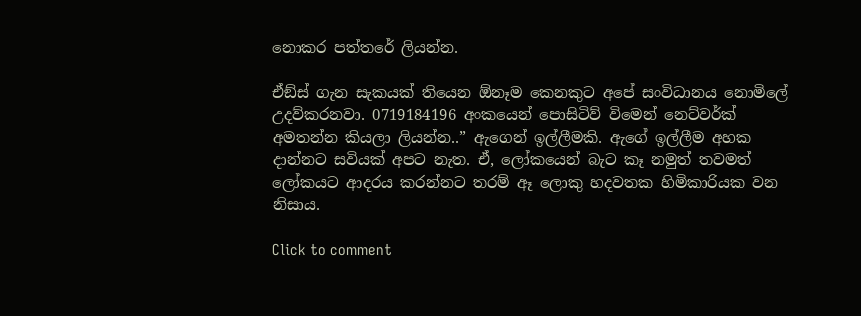නොකර පත්තරේ ලියන්න.

ඒඞ්ස් ගැන සැකයක් තියෙන ඕනෑම කෙනකුට අපේ සංවිධානය නොමිලේ උදව්කරනවා. 0719184196 අංකයෙන් පොසිටිව් විමෙන් නෙට්වර්ක් අමතන්න කියලා ලියන්න..” ඇගෙන් ඉල්ලීමකි. ඇගේ ඉල්ලීම අහක දාන්නට සවියක් අපට නැත. ඒ, ලෝකයෙන් බැට කෑ නමුත් තවමත් ලෝකයට ආදරය කරන්නට තරම් ඈ ලොකු හදවතක හිමිකාරියක වන නිසාය.

Click to comment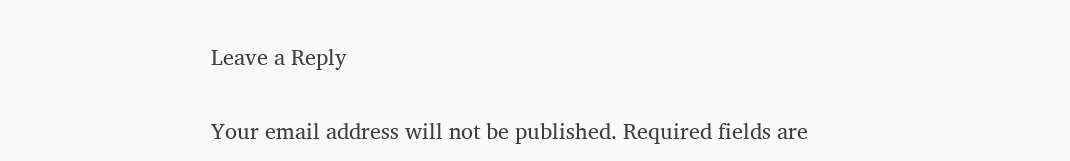Leave a Reply

Your email address will not be published. Required fields are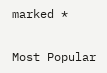marked *

Most Popular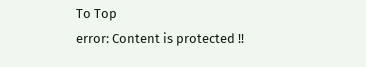To Top
error: Content is protected !!